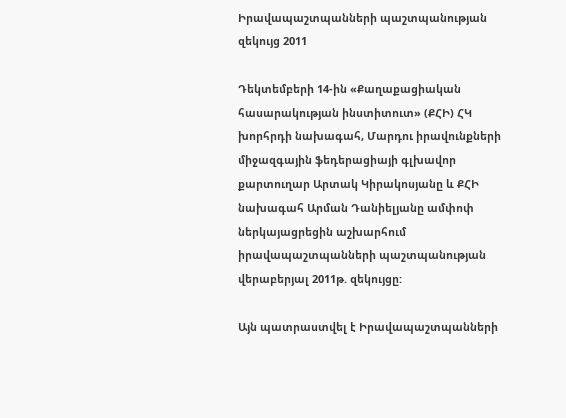Իրավապաշտպանների պաշտպանության զեկույց 2011

Դեկտեմբերի 14-ին «Քաղաքացիական հասարակության ինստիտուտ» (ՔՀԻ) ՀԿ խորհրդի նախագահ, Մարդու իրավունքների միջազգային ֆեդերացիայի գլխավոր քարտուղար Արտակ Կիրակոսյանը և ՔՀԻ նախագահ Արման Դանիելյանը ամփոփ ներկայացրեցին աշխարհում իրավապաշտպանների պաշտպանության վերաբերյալ 2011թ. զեկույցը:

Այն պատրաստվել է Իրավապաշտպանների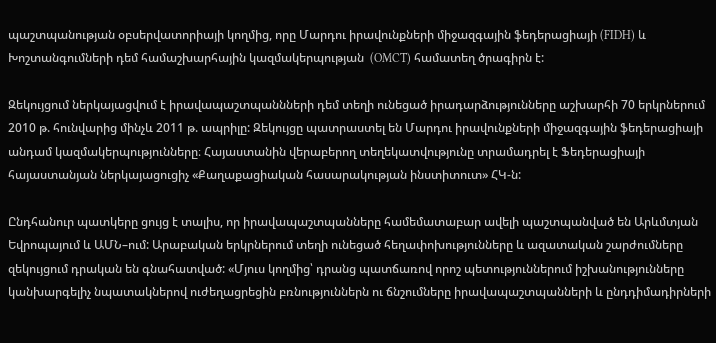պաշտպանության օբսերվատորիայի կողմից, որը Մարդու իրավունքների միջազգային ֆեդերացիայի (FIDH) և Խոշտանգումների դեմ համաշխարհային կազմակերպության  (OMCT) համատեղ ծրագիրն է:

Զեկույցում ներկայացվում է իրավապաշտպաննների դեմ տեղի ունեցած իրադարձությունները աշխարհի 70 երկրներում 2010 թ. հունվարից մինչև 2011 թ. ապրիլը: Զեկույցը պատրաստել են Մարդու իրավունքների միջազգային ֆեդերացիայի անդամ կազմակերպությունները։ Հայաստանին վերաբերող տեղեկատվությունը տրամադրել է Ֆեդերացիայի հայաստանյան ներկայացուցիչ «Քաղաքացիական հասարակության ինստիտուտ» ՀԿ-ն:

Ընդհանուր պատկերը ցույց է տալիս, որ իրավապաշտպանները համեմատաբար ավելի պաշտպանված են Արևմտյան Եվրոպայում և ԱՄՆ–ում: Արաբական երկրներում տեղի ունեցած հեղափոխությունները և ազատական շարժումները զեկույցում դրական են գնահատված: «Մյուս կողմից՝ դրանց պատճառով որոշ պետություններում իշխանությունները կանխարգելիչ նպատակներով ուժեղացրեցին բռնություններն ու ճնշումները իրավապաշտպանների և ընդդիմադիրների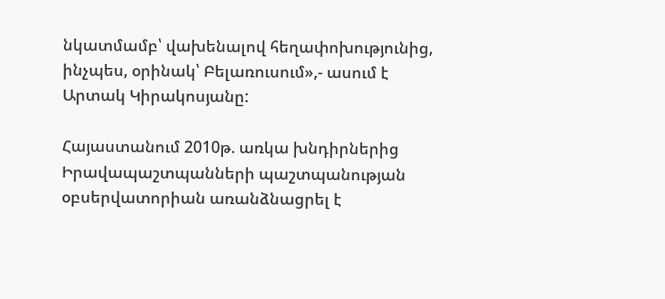նկատմամբ՝ վախենալով հեղափոխությունից, ինչպես, օրինակ՝ Բելառուսում»,- ասում է Արտակ Կիրակոսյանը:

Հայաստանում 2010թ. առկա խնդիրներից Իրավապաշտպանների պաշտպանության օբսերվատորիան առանձնացրել է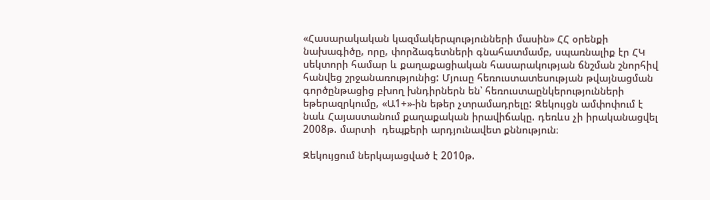«Հասարակական կազմակերպությունների մասին» ՀՀ օրենքի նախագիծը, որը, փորձագետների գնահատմամբ, սպառնալիք էր ՀԿ սեկտորի համար և քաղաքացիական հասարակության ճնշման շնորհիվ հանվեց շրջանառությունից: Մյուսը հեռուստատեսության թվայնացման գործընթացից բխող խնդիրներն են՝ հեռուստաընկերությունների եթերազրկումը, «Ա1+»-ին եթեր չտրամադրելը: Զեկույցն ամփոփում է նաև Հայաստանում քաղաքական իրավիճակը. դեռևս չի իրականացվել 2008թ. մարտի  դեպքերի արդյունավետ քննություն։

Զեկույցում ներկայացված է 2010թ.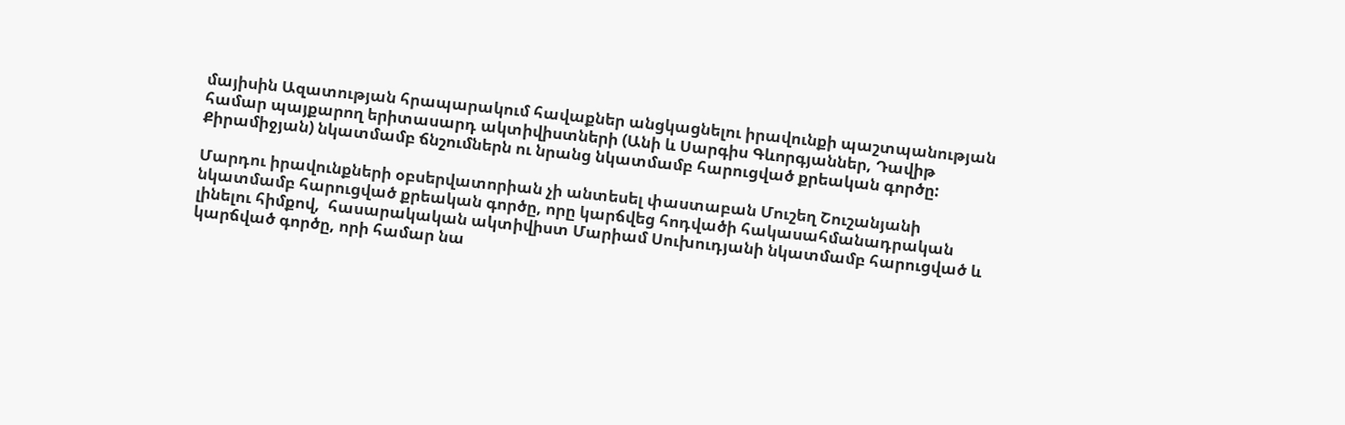մայիսին Ազատության հրապարակում հավաքներ անցկացնելու իրավունքի պաշտպանության համար պայքարող երիտասարդ ակտիվիստների (Անի և Սարգիս Գևորգյաններ, Դավիթ Քիրամիջյան) նկատմամբ ճնշումներն ու նրանց նկատմամբ հարուցված քրեական գործը:

Մարդու իրավունքների օբսերվատորիան չի անտեսել փաստաբան Մուշեղ Շուշանյանի նկատմամբ հարուցված քրեական գործը, որը կարճվեց հոդվածի հակասահմանադրական լինելու հիմքով,  հասարակական ակտիվիստ Մարիամ Սուխուդյանի նկատմամբ հարուցված և կարճված գործը, որի համար նա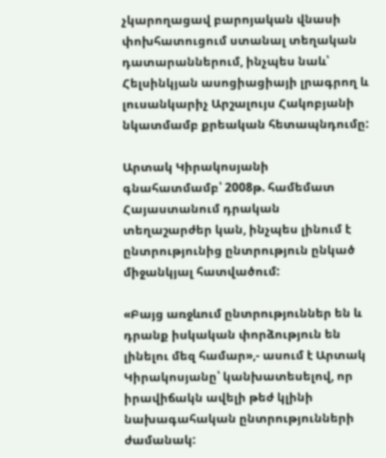չկարողացավ բարոյական վնասի փոխհատուցում ստանալ տեղական դատարաններում, ինչպես նաև՝ Հելսինկյան ասոցիացիայի լրագրող և լուսանկարիչ Արշալույս Հակոբյանի նկատմամբ քրեական հետապնդումը:

Արտակ Կիրակոսյանի գնահատմամբ՝ 2008թ. համեմատ Հայաստանում դրական տեղաշարժեր կան, ինչպես լինում է ընտրությունից ընտրություն ընկած միջանկյալ հատվածում:

«Բայց առջևում ընտրություններ են և դրանք իսկական փորձություն են լինելու մեզ համար»,- ասում է Արտակ Կիրակոսյանը՝ կանխատեսելով, որ իրավիճակն ավելի թեժ կլինի նախագահական ընտրությունների ժամանակ: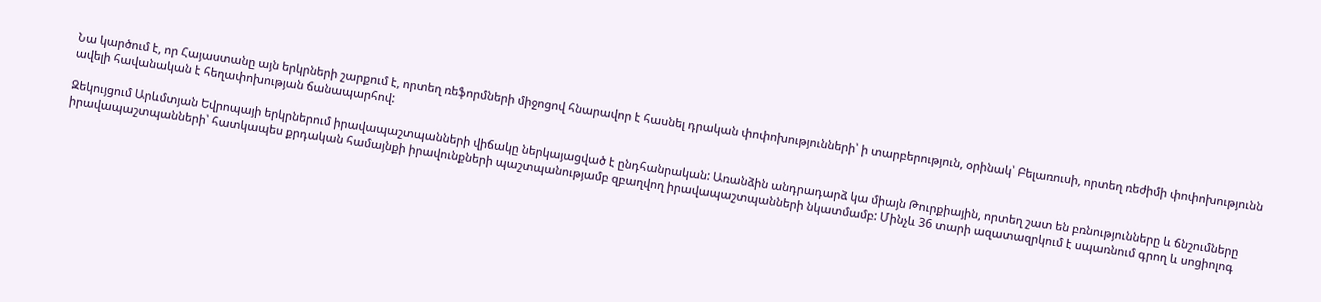Նա կարծում է, որ Հայաստանը այն երկրների շարքում է, որտեղ ռեֆորմների միջոցով հնարավոր է հասնել դրական փոփոխությունների՝ ի տարբերություն, օրինակ՝ Բելառուսի, որտեղ ռեժիմի փոփոխությունն ավելի հավանական է հեղափոխության ճանապարհով:

Զեկույցում Արևմտյան Եվրոպայի երկրներում իրավապաշտպանների վիճակը ներկայացված է ընդհանրական: Առանձին անդրադարձ կա միայն Թուրքիային, որտեղ շատ են բռնությունները և ճնշումները իրավապաշտպանների՝ հատկապես քրդական համայնքի իրավունքների պաշտպանությամբ զբաղվող իրավապաշտպանների նկատմամբ: Մինչև 36 տարի ազատազրկում է սպառնում գրող և սոցիոլոգ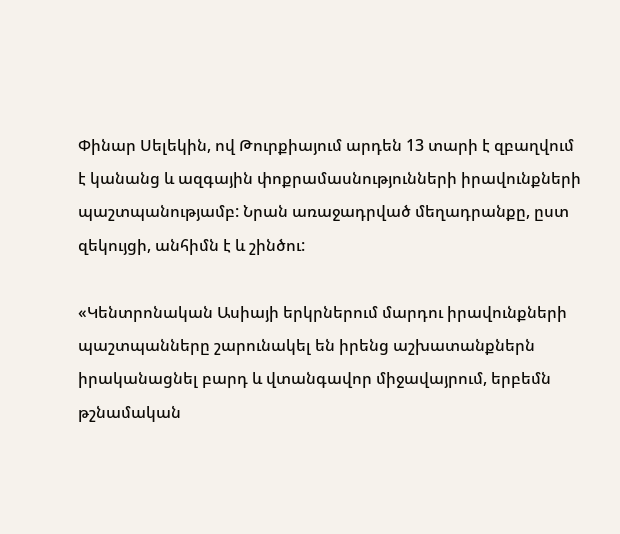Փինար Սելեկին, ով Թուրքիայում արդեն 13 տարի է զբաղվում է կանանց և ազգային փոքրամասնությունների իրավունքների պաշտպանությամբ: Նրան առաջադրված մեղադրանքը, ըստ զեկույցի, անհիմն է և շինծու:

«Կենտրոնական Ասիայի երկրներում մարդու իրավունքների պաշտպանները շարունակել են իրենց աշխատանքներն իրականացնել բարդ և վտանգավոր միջավայրում, երբեմն թշնամական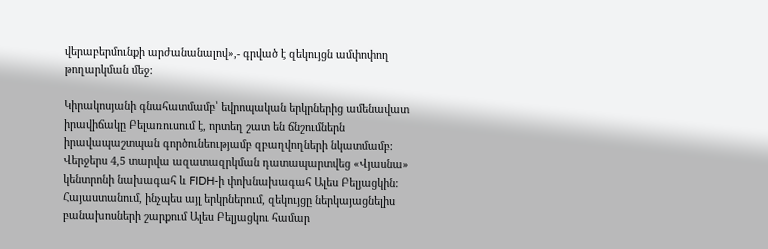վերաբերմունքի արժանանալով»,- գրված է զեկույցն ամփոփող թողարկման մեջ:

Կիրակոսյանի գնահատմամբ՝ եվրոպական երկրներից ամենավատ իրավիճակը Բելառուսում է, որտեղ շատ են ճնշումներն իրավապաշտպան գործունեությամբ զբաղվողների նկատմամբ: Վերջերս 4,5 տարվա ազատազրկման դատապարտվեց «Վյասնա» կենտրոնի նախագահ և FIDH-ի փոխնախագահ Ալես Բելյացկին: Հայաստանում, ինչպես այլ երկրներում, զեկույցը ներկայացնելիս բանախոսների շարքում Ալես Բելյացկու համար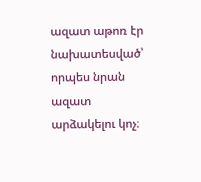ազատ աթոռ էր նախատեսված՝ որպես նրան ազատ արձակելու կոչ։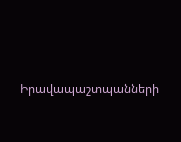Իրավապաշտպանների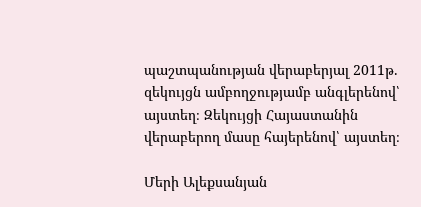պաշտպանության վերաբերյալ 2011թ. զեկույցն ամբողջությամբ անգլերենով՝ այստեղ։ Զեկույցի Հայաստանին վերաբերող մասը հայերենով՝ այստեղ։

Մերի Ալեքսանյան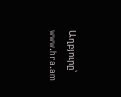Աղբյուրը՝ www.hra.am